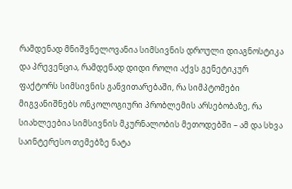რამდენად მნიშვნელოვანია სიმსივნის დროული დიაგნოსტიკა და პრევენცია, რამდენად დიდი როლი აქვს გენეტიკურ ფაქტორს სიმსივნის განვითარებაში, რა სიმპტომები მიგვანიშნებს ონკოლოგიური პრობლემის არსებობაზე, რა სიახლეებია სიმსივნის მკურნალობის მეთოდებში – ამ და სხვა საინტერესო თემებზე ნატა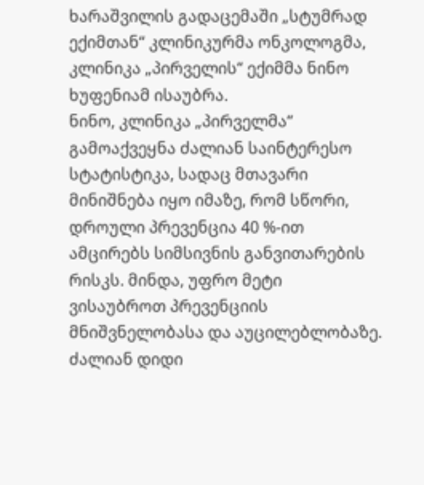ხარაშვილის გადაცემაში „სტუმრად ექიმთან“ კლინიკურმა ონკოლოგმა, კლინიკა „პირველის“ ექიმმა ნინო ხუფენიამ ისაუბრა.
ნინო, კლინიკა „პირველმა“ გამოაქვეყნა ძალიან საინტერესო სტატისტიკა, სადაც მთავარი მინიშნება იყო იმაზე, რომ სწორი, დროული პრევენცია 40 %-ით ამცირებს სიმსივნის განვითარების რისკს. მინდა, უფრო მეტი ვისაუბროთ პრევენციის მნიშვნელობასა და აუცილებლობაზე.
ძალიან დიდი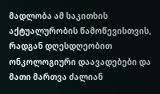მადლობა ამ საკითხის აქტუალურობის წამოწევისთვის, რადგან დღესდღეობით ონკოლოგიური დაავადებები და მათი მართვა ძალიან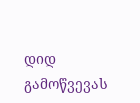დიდ გამოწვევას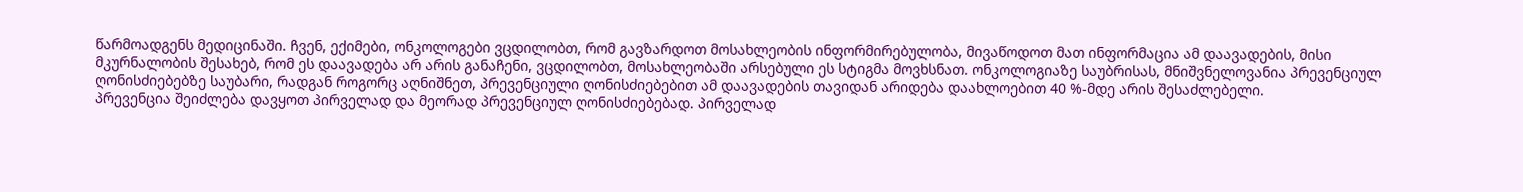წარმოადგენს მედიცინაში. ჩვენ, ექიმები, ონკოლოგები ვცდილობთ, რომ გავზარდოთ მოსახლეობის ინფორმირებულობა, მივაწოდოთ მათ ინფორმაცია ამ დაავადების, მისი მკურნალობის შესახებ, რომ ეს დაავადება არ არის განაჩენი, ვცდილობთ, მოსახლეობაში არსებული ეს სტიგმა მოვხსნათ. ონკოლოგიაზე საუბრისას, მნიშვნელოვანია პრევენციულ ღონისძიებებზე საუბარი, რადგან როგორც აღნიშნეთ, პრევენციული ღონისძიებებით ამ დაავადების თავიდან არიდება დაახლოებით 40 %-მდე არის შესაძლებელი.
პრევენცია შეიძლება დავყოთ პირველად და მეორად პრევენციულ ღონისძიებებად. პირველად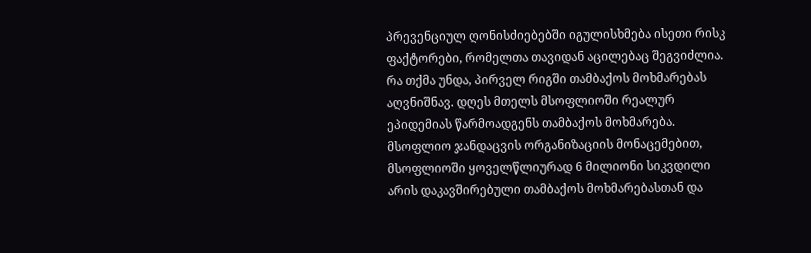პრევენციულ ღონისძიებებში იგულისხმება ისეთი რისკ ფაქტორები, რომელთა თავიდან აცილებაც შეგვიძლია. რა თქმა უნდა, პირველ რიგში თამბაქოს მოხმარებას აღვნიშნავ. დღეს მთელს მსოფლიოში რეალურ ეპიდემიას წარმოადგენს თამბაქოს მოხმარება. მსოფლიო ჯანდაცვის ორგანიზაციის მონაცემებით, მსოფლიოში ყოველწლიურად 6 მილიონი სიკვდილი არის დაკავშირებული თამბაქოს მოხმარებასთან და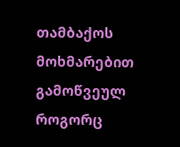თამბაქოს მოხმარებით გამოწვეულ როგორც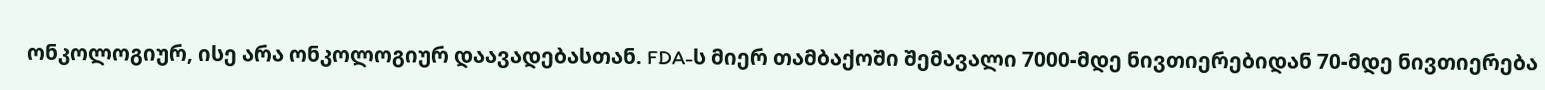ონკოლოგიურ, ისე არა ონკოლოგიურ დაავადებასთან. FDA-ს მიერ თამბაქოში შემავალი 7000-მდე ნივთიერებიდან 70-მდე ნივთიერება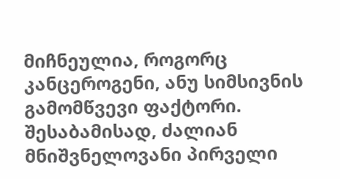მიჩნეულია, როგორც კანცეროგენი, ანუ სიმსივნის გამომწვევი ფაქტორი. შესაბამისად, ძალიან მნიშვნელოვანი პირველი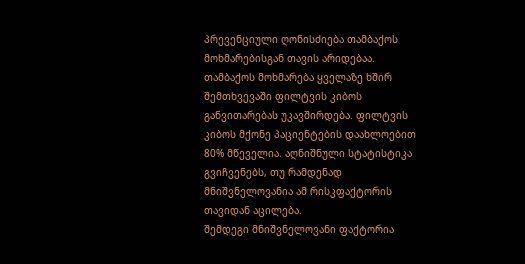პრევენციული ღონისძიება თამბაქოს მოხმარებისგან თავის არიდებაა. თამბაქოს მოხმარება ყველაზე ხშირ შემთხვევაში ფილტვის კიბოს განვითარებას უკავშირდება. ფილტვის კიბოს მქონე პაციენტების დაახლოებით 80% მწეველია. აღნიშნული სტატისტიკა გვიჩვენებს, თუ რამდენად მნიშვნელოვანია ამ რისკფაქტორის თავიდან აცილება.
შემდეგი მნიშვნელოვანი ფაქტორია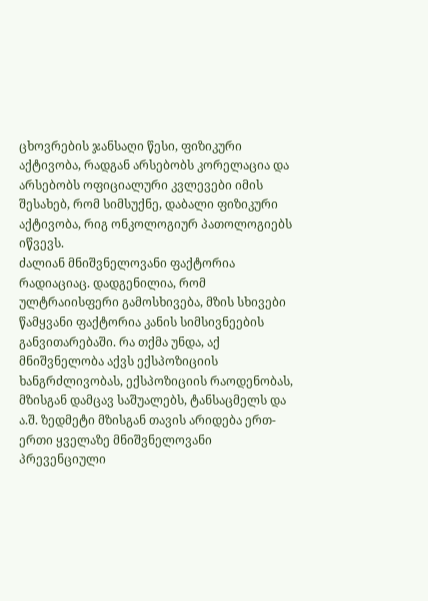ცხოვრების ჯანსაღი წესი, ფიზიკური აქტივობა, რადგან არსებობს კორელაცია და არსებობს ოფიციალური კვლევები იმის შესახებ, რომ სიმსუქნე, დაბალი ფიზიკური აქტივობა, რიგ ონკოლოგიურ პათოლოგიებს იწვევს.
ძალიან მნიშვნელოვანი ფაქტორია რადიაციაც. დადგენილია, რომ ულტრაიისფერი გამოსხივება, მზის სხივები წამყვანი ფაქტორია კანის სიმსივნეების განვითარებაში. რა თქმა უნდა, აქ მნიშვნელობა აქვს ექსპოზიციის ხანგრძლივობას, ექსპოზიციის რაოდენობას, მზისგან დამცავ საშუალებს, ტანსაცმელს და ა.შ. ზედმეტი მზისგან თავის არიდება ერთ-ერთი ყველაზე მნიშვნელოვანი პრევენციული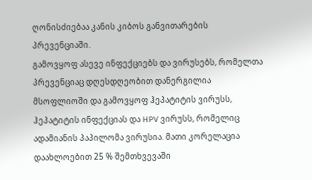ღონისძიებაა კანის კიბოს განვითარების პრევენციაში.
გამოვყოფ ასევე ინფექციებს და ვირუსებს, რომელთა პრევენციაც დღესდღეობით დანერგილია მსოფლიოში და გამოვყოფ ჰეპატიტის ვირუსს, ჰეპატიტის ინფექციას და HPV ვირუსს, რომელიც ადამიანის პაპილომა ვირუსია. მათი კორელაცია დაახლოებით 25 % შემთხვევაში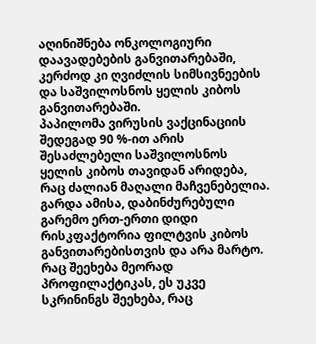აღინიშნება ონკოლოგიური დაავადებების განვითარებაში, კერძოდ კი ღვიძლის სიმსივნეების და საშვილოსნოს ყელის კიბოს განვითარებაში.
პაპილომა ვირუსის ვაქცინაციის შედეგად 90 %-ით არის შესაძლებელი საშვილოსნოს ყელის კიბოს თავიდან არიდება, რაც ძალიან მაღალი მაჩვენებელია. გარდა ამისა, დაბინძურებული გარემო ერთ-ერთი დიდი რისკფაქტორია ფილტვის კიბოს განვითარებისთვის და არა მარტო. რაც შეეხება მეორად პროფილაქტიკას, ეს უკვე სკრინინგს შეეხება, რაც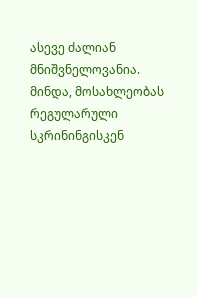ასევე ძალიან მნიშვნელოვანია. მინდა, მოსახლეობას რეგულარული სკრინინგისკენ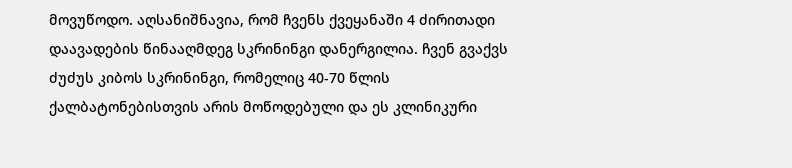მოვუწოდო. აღსანიშნავია, რომ ჩვენს ქვეყანაში 4 ძირითადი დაავადების წინააღმდეგ სკრინინგი დანერგილია. ჩვენ გვაქვს ძუძუს კიბოს სკრინინგი, რომელიც 40-70 წლის ქალბატონებისთვის არის მოწოდებული და ეს კლინიკური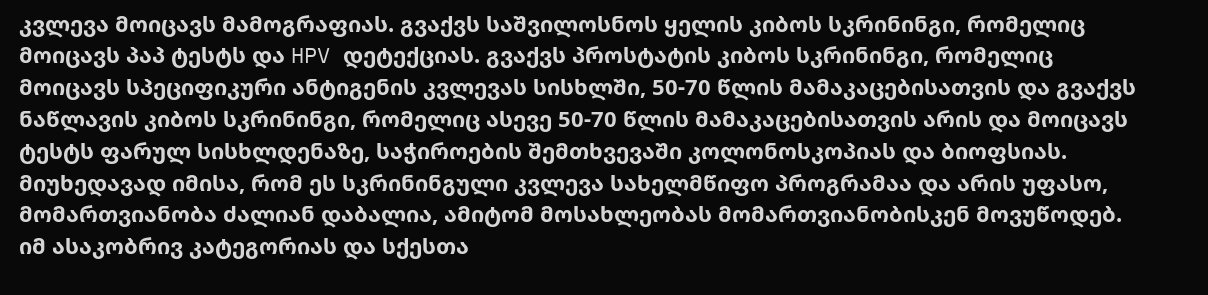კვლევა მოიცავს მამოგრაფიას. გვაქვს საშვილოსნოს ყელის კიბოს სკრინინგი, რომელიც მოიცავს პაპ ტესტს და HPV დეტექციას. გვაქვს პროსტატის კიბოს სკრინინგი, რომელიც მოიცავს სპეციფიკური ანტიგენის კვლევას სისხლში, 50-70 წლის მამაკაცებისათვის და გვაქვს ნაწლავის კიბოს სკრინინგი, რომელიც ასევე 50-70 წლის მამაკაცებისათვის არის და მოიცავს ტესტს ფარულ სისხლდენაზე, საჭიროების შემთხვევაში კოლონოსკოპიას და ბიოფსიას.
მიუხედავად იმისა, რომ ეს სკრინინგული კვლევა სახელმწიფო პროგრამაა და არის უფასო, მომართვიანობა ძალიან დაბალია, ამიტომ მოსახლეობას მომართვიანობისკენ მოვუწოდებ. იმ ასაკობრივ კატეგორიას და სქესთა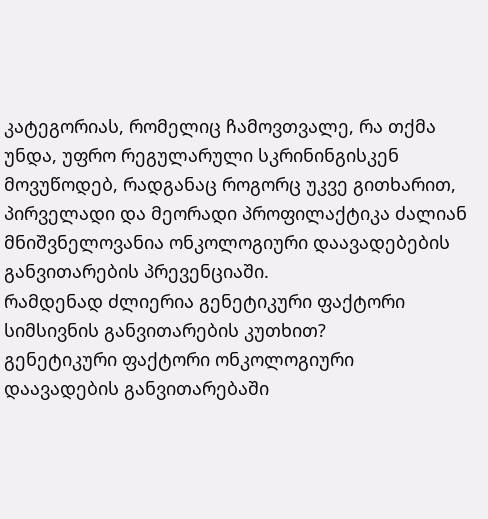კატეგორიას, რომელიც ჩამოვთვალე, რა თქმა უნდა, უფრო რეგულარული სკრინინგისკენ მოვუწოდებ, რადგანაც როგორც უკვე გითხარით, პირველადი და მეორადი პროფილაქტიკა ძალიან მნიშვნელოვანია ონკოლოგიური დაავადებების განვითარების პრევენციაში.
რამდენად ძლიერია გენეტიკური ფაქტორი სიმსივნის განვითარების კუთხით?
გენეტიკური ფაქტორი ონკოლოგიური დაავადების განვითარებაში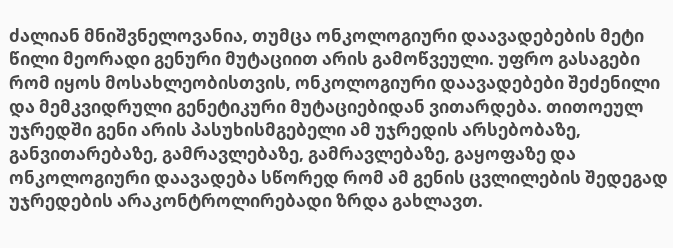ძალიან მნიშვნელოვანია, თუმცა ონკოლოგიური დაავადებების მეტი წილი მეორადი გენური მუტაციით არის გამოწვეული. უფრო გასაგები რომ იყოს მოსახლეობისთვის, ონკოლოგიური დაავადებები შეძენილი და მემკვიდრული გენეტიკური მუტაციებიდან ვითარდება. თითოეულ უჯრედში გენი არის პასუხისმგებელი ამ უჯრედის არსებობაზე, განვითარებაზე, გამრავლებაზე, გამრავლებაზე, გაყოფაზე და ონკოლოგიური დაავადება სწორედ რომ ამ გენის ცვლილების შედეგად უჯრედების არაკონტროლირებადი ზრდა გახლავთ.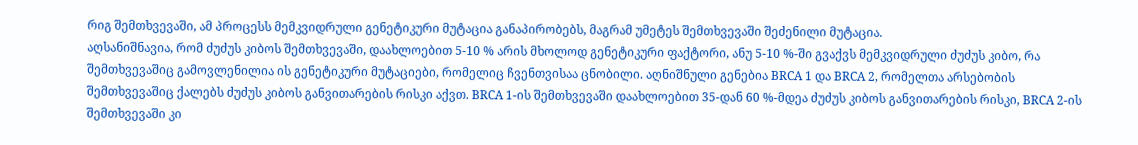რიგ შემთხვევაში, ამ პროცესს მემკვიდრული გენეტიკური მუტაცია განაპირობებს, მაგრამ უმეტეს შემთხვევაში შეძენილი მუტაცია.
აღსანიშნავია, რომ ძუძუს კიბოს შემთხვევაში, დაახლოებით 5-10 % არის მხოლოდ გენეტიკური ფაქტორი, ანუ 5-10 %-ში გვაქვს მემკვიდრული ძუძუს კიბო, რა შემთხვევაშიც გამოვლენილია ის გენეტიკური მუტაციები, რომელიც ჩვენთვისაა ცნობილი. აღნიშნული გენებია BRCA 1 და BRCA 2, რომელთა არსებობის შემთხვევაშიც ქალებს ძუძუს კიბოს განვითარების რისკი აქვთ. BRCA 1-ის შემთხვევაში დაახლოებით 35-დან 60 %-მდეა ძუძუს კიბოს განვითარების რისკი, BRCA 2-ის შემთხვევაში კი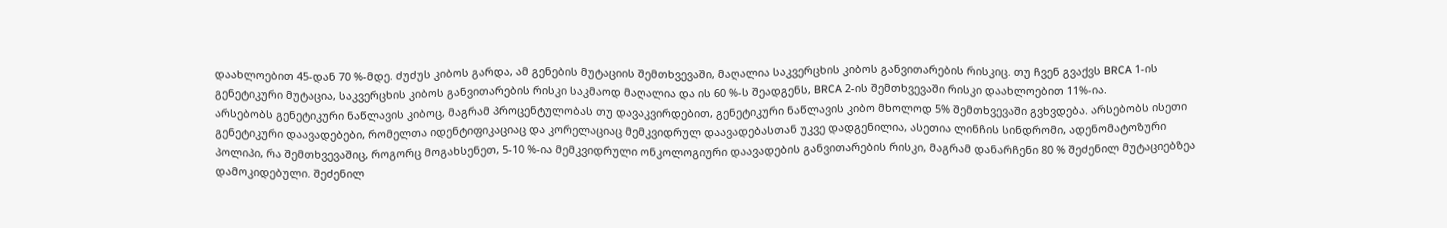დაახლოებით 45-დან 70 %-მდე. ძუძუს კიბოს გარდა, ამ გენების მუტაციის შემთხვევაში, მაღალია საკვერცხის კიბოს განვითარების რისკიც. თუ ჩვენ გვაქვს BRCA 1-ის გენეტიკური მუტაცია, საკვერცხის კიბოს განვითარების რისკი საკმაოდ მაღალია და ის 60 %-ს შეადგენს, BRCA 2-ის შემთხვევაში რისკი დაახლოებით 11%-ია.
არსებობს გენეტიკური ნაწლავის კიბოც, მაგრამ პროცენტულობას თუ დავაკვირდებით, გენეტიკური ნაწლავის კიბო მხოლოდ 5% შემთხვევაში გვხვდება. არსებობს ისეთი გენეტიკური დაავადებები, რომელთა იდენტიფიკაციაც და კორელაციაც მემკვიდრულ დაავადებასთან უკვე დადგენილია, ასეთია ლინჩის სინდრომი, ადენომატოზური პოლიპი, რა შემთხვევაშიც, როგორც მოგახსენეთ, 5-10 %-ია მემკვიდრული ონკოლოგიური დაავადების განვითარების რისკი, მაგრამ დანარჩენი 80 % შეძენილ მუტაციებზეა დამოკიდებული. შეძენილ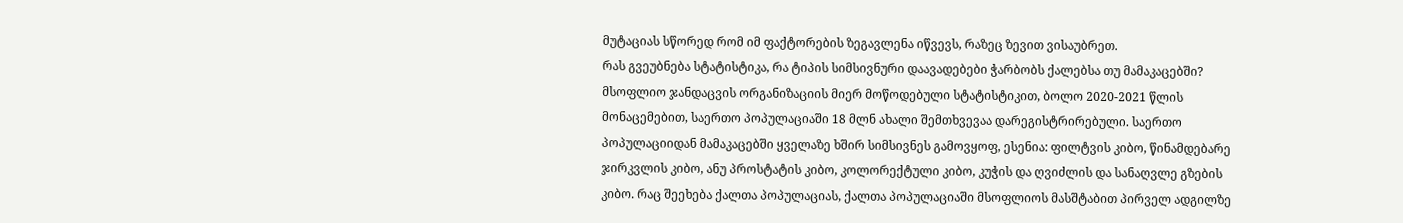მუტაციას სწორედ რომ იმ ფაქტორების ზეგავლენა იწვევს, რაზეც ზევით ვისაუბრეთ.
რას გვეუბნება სტატისტიკა, რა ტიპის სიმსივნური დაავადებები ჭარბობს ქალებსა თუ მამაკაცებში?
მსოფლიო ჯანდაცვის ორგანიზაციის მიერ მოწოდებული სტატისტიკით, ბოლო 2020-2021 წლის მონაცემებით, საერთო პოპულაციაში 18 მლნ ახალი შემთხვევაა დარეგისტრირებული. საერთო პოპულაციიდან მამაკაცებში ყველაზე ხშირ სიმსივნეს გამოვყოფ, ესენია: ფილტვის კიბო, წინამდებარე ჯირკვლის კიბო, ანუ პროსტატის კიბო, კოლორექტული კიბო, კუჭის და ღვიძლის და სანაღვლე გზების კიბო. რაც შეეხება ქალთა პოპულაციას, ქალთა პოპულაციაში მსოფლიოს მასშტაბით პირველ ადგილზე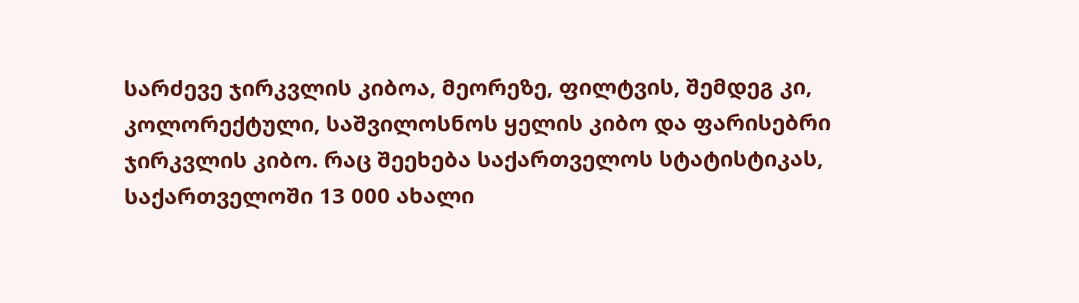სარძევე ჯირკვლის კიბოა, მეორეზე, ფილტვის, შემდეგ კი, კოლორექტული, საშვილოსნოს ყელის კიბო და ფარისებრი ჯირკვლის კიბო. რაც შეეხება საქართველოს სტატისტიკას, საქართველოში 13 000 ახალი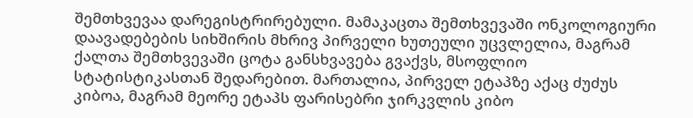შემთხვევაა დარეგისტრირებული. მამაკაცთა შემთხვევაში ონკოლოგიური დაავადებების სიხშირის მხრივ პირველი ხუთეული უცვლელია, მაგრამ ქალთა შემთხვევაში ცოტა განსხვავება გვაქვს, მსოფლიო სტატისტიკასთან შედარებით. მართალია, პირველ ეტაპზე აქაც ძუძუს კიბოა, მაგრამ მეორე ეტაპს ფარისებრი ჯირკვლის კიბო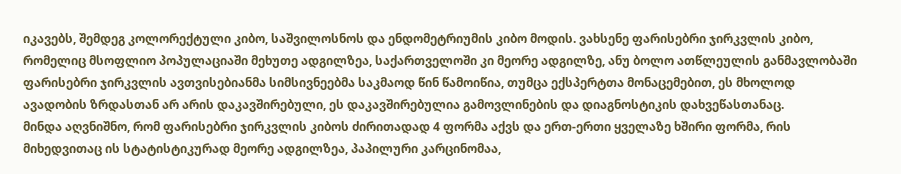იკავებს, შემდეგ კოლორექტული კიბო, საშვილოსნოს და ენდომეტრიუმის კიბო მოდის. ვახსენე ფარისებრი ჯირკვლის კიბო, რომელიც მსოფლიო პოპულაციაში მეხუთე ადგილზეა, საქართველოში კი მეორე ადგილზე, ანუ ბოლო ათწლეულის განმავლობაში ფარისებრი ჯირკვლის ავთვისებიანმა სიმსივნეებმა საკმაოდ წინ წამოიწია, თუმცა ექსპერტთა მონაცემებით, ეს მხოლოდ ავადობის ზრდასთან არ არის დაკავშირებული, ეს დაკავშირებულია გამოვლინების და დიაგნოსტიკის დახვეწასთანაც.
მინდა აღვნიშნო, რომ ფარისებრი ჯირკვლის კიბოს ძირითადად 4 ფორმა აქვს და ერთ-ერთი ყველაზე ხშირი ფორმა, რის მიხედვითაც ის სტატისტიკურად მეორე ადგილზეა, პაპილური კარცინომაა,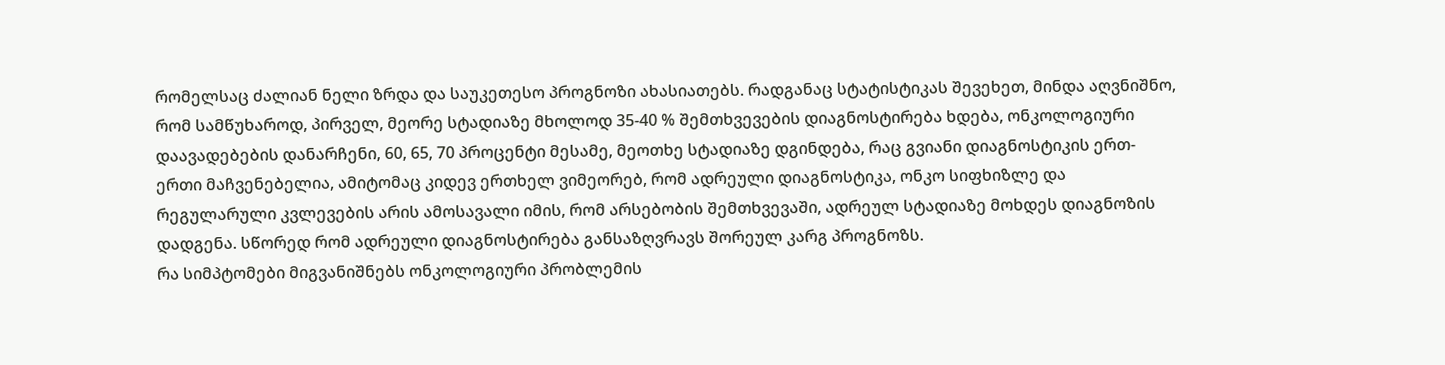რომელსაც ძალიან ნელი ზრდა და საუკეთესო პროგნოზი ახასიათებს. რადგანაც სტატისტიკას შევეხეთ, მინდა აღვნიშნო, რომ სამწუხაროდ, პირველ, მეორე სტადიაზე მხოლოდ 35-40 % შემთხვევების დიაგნოსტირება ხდება, ონკოლოგიური დაავადებების დანარჩენი, 60, 65, 70 პროცენტი მესამე, მეოთხე სტადიაზე დგინდება, რაც გვიანი დიაგნოსტიკის ერთ-ერთი მაჩვენებელია, ამიტომაც კიდევ ერთხელ ვიმეორებ, რომ ადრეული დიაგნოსტიკა, ონკო სიფხიზლე და რეგულარული კვლევების არის ამოსავალი იმის, რომ არსებობის შემთხვევაში, ადრეულ სტადიაზე მოხდეს დიაგნოზის დადგენა. სწორედ რომ ადრეული დიაგნოსტირება განსაზღვრავს შორეულ კარგ პროგნოზს.
რა სიმპტომები მიგვანიშნებს ონკოლოგიური პრობლემის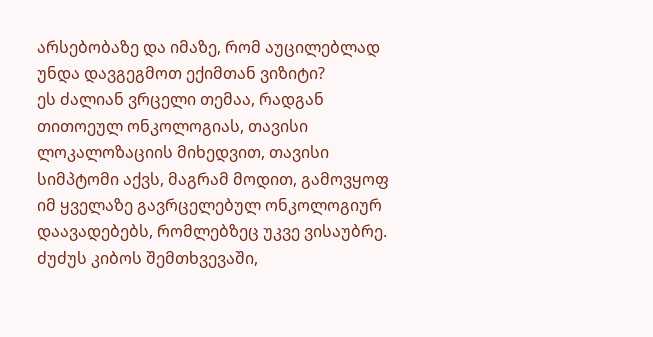არსებობაზე და იმაზე, რომ აუცილებლად უნდა დავგეგმოთ ექიმთან ვიზიტი?
ეს ძალიან ვრცელი თემაა, რადგან თითოეულ ონკოლოგიას, თავისი ლოკალოზაციის მიხედვით, თავისი სიმპტომი აქვს, მაგრამ მოდით, გამოვყოფ იმ ყველაზე გავრცელებულ ონკოლოგიურ დაავადებებს, რომლებზეც უკვე ვისაუბრე.
ძუძუს კიბოს შემთხვევაში,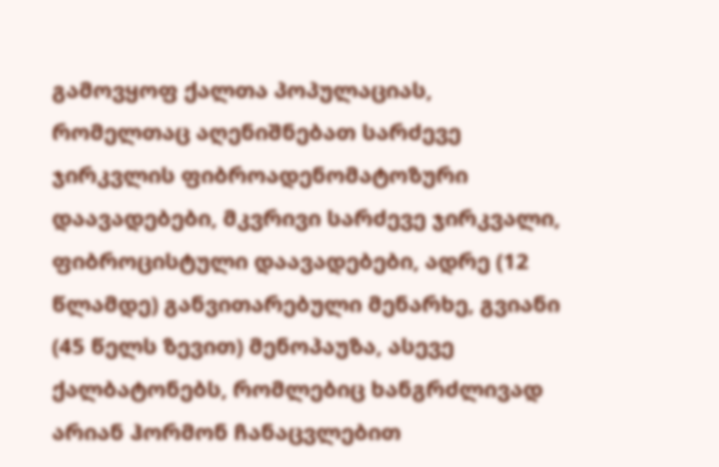გამოვყოფ ქალთა პოპულაციას, რომელთაც აღენიშნებათ სარძევე ჯირკვლის ფიბროადენომატოზური დაავადებები, მკვრივი სარძევე ჯირკვალი, ფიბროცისტული დაავადებები, ადრე (12 წლამდე) განვითარებული მენარხე, გვიანი (45 წელს ზევით) მენოპაუზა, ასევე ქალბატონებს, რომლებიც ხანგრძლივად არიან ჰორმონ ჩანაცვლებით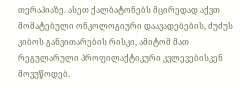თერაპიაზე. ასეთ ქალბატონებს მცირედად აქვთ მომატებული ონკოლოგიური დაავადებების, ძუძუს კიბოს განვითარების რისკი, ამიტომ მათ რეგულარული პროფილაქტიკური კვლევებისკენ მოვუწოდებ.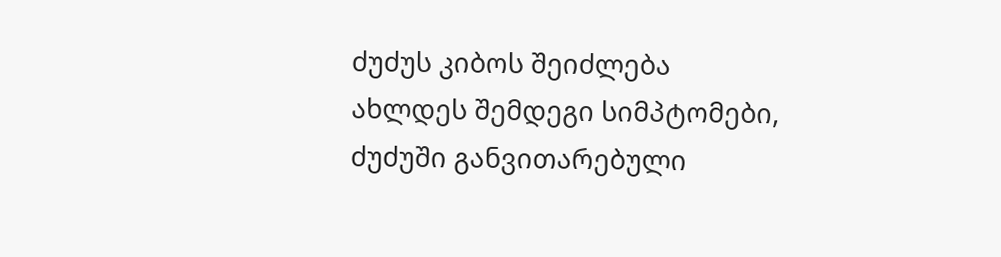ძუძუს კიბოს შეიძლება ახლდეს შემდეგი სიმპტომები, ძუძუში განვითარებული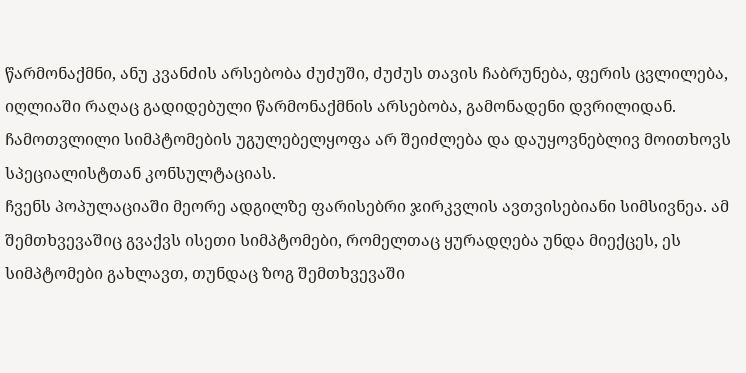წარმონაქმნი, ანუ კვანძის არსებობა ძუძუში, ძუძუს თავის ჩაბრუნება, ფერის ცვლილება, იღლიაში რაღაც გადიდებული წარმონაქმნის არსებობა, გამონადენი დვრილიდან. ჩამოთვლილი სიმპტომების უგულებელყოფა არ შეიძლება და დაუყოვნებლივ მოითხოვს სპეციალისტთან კონსულტაციას.
ჩვენს პოპულაციაში მეორე ადგილზე ფარისებრი ჯირკვლის ავთვისებიანი სიმსივნეა. ამ შემთხვევაშიც გვაქვს ისეთი სიმპტომები, რომელთაც ყურადღება უნდა მიექცეს, ეს სიმპტომები გახლავთ, თუნდაც ზოგ შემთხვევაში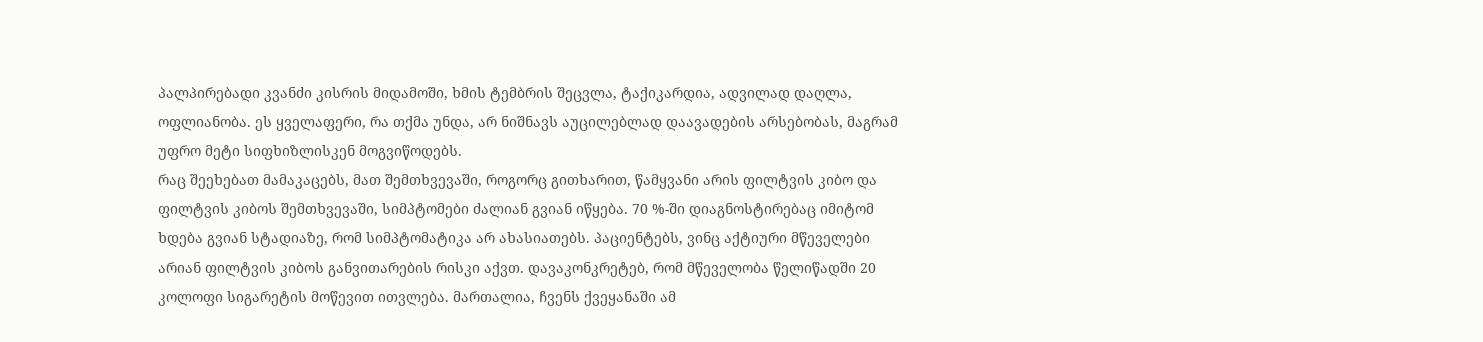პალპირებადი კვანძი კისრის მიდამოში, ხმის ტემბრის შეცვლა, ტაქიკარდია, ადვილად დაღლა, ოფლიანობა. ეს ყველაფერი, რა თქმა უნდა, არ ნიშნავს აუცილებლად დაავადების არსებობას, მაგრამ უფრო მეტი სიფხიზლისკენ მოგვიწოდებს.
რაც შეეხებათ მამაკაცებს, მათ შემთხვევაში, როგორც გითხარით, წამყვანი არის ფილტვის კიბო და ფილტვის კიბოს შემთხვევაში, სიმპტომები ძალიან გვიან იწყება. 70 %-ში დიაგნოსტირებაც იმიტომ ხდება გვიან სტადიაზე, რომ სიმპტომატიკა არ ახასიათებს. პაციენტებს, ვინც აქტიური მწეველები არიან ფილტვის კიბოს განვითარების რისკი აქვთ. დავაკონკრეტებ, რომ მწეველობა წელიწადში 20 კოლოფი სიგარეტის მოწევით ითვლება. მართალია, ჩვენს ქვეყანაში ამ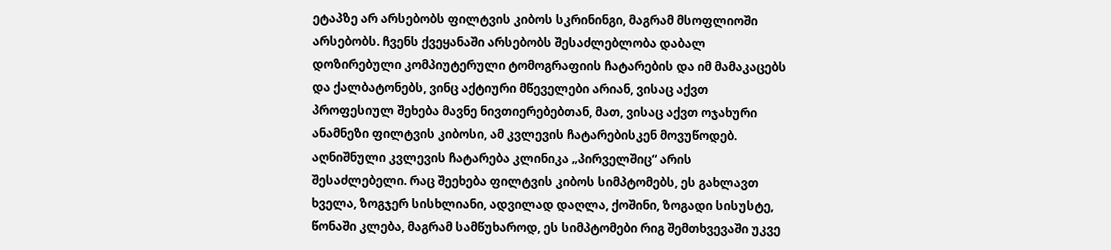ეტაპზე არ არსებობს ფილტვის კიბოს სკრინინგი, მაგრამ მსოფლიოში არსებობს. ჩვენს ქვეყანაში არსებობს შესაძლებლობა დაბალ დოზირებული კომპიუტერული ტომოგრაფიის ჩატარების და იმ მამაკაცებს და ქალბატონებს, ვინც აქტიური მწეველები არიან, ვისაც აქვთ პროფესიულ შეხება მავნე ნივთიერებებთან, მათ, ვისაც აქვთ ოჯახური ანამნეზი ფილტვის კიბოსი, ამ კვლევის ჩატარებისკენ მოვუწოდებ. აღნიშნული კვლევის ჩატარება კლინიკა „პირველშიც“ არის შესაძლებელი. რაც შეეხება ფილტვის კიბოს სიმპტომებს, ეს გახლავთ ხველა, ზოგჯერ სისხლიანი, ადვილად დაღლა, ქოშინი, ზოგადი სისუსტე, წონაში კლება, მაგრამ სამწუხაროდ, ეს სიმპტომები რიგ შემთხვევაში უკვე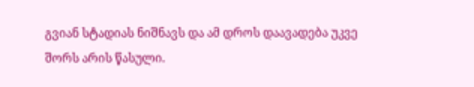გვიან სტადიას ნიშნავს და ამ დროს დაავადება უკვე შორს არის წასული.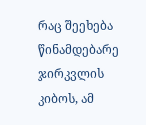რაც შეეხება წინამდებარე ჯირკვლის კიბოს, ამ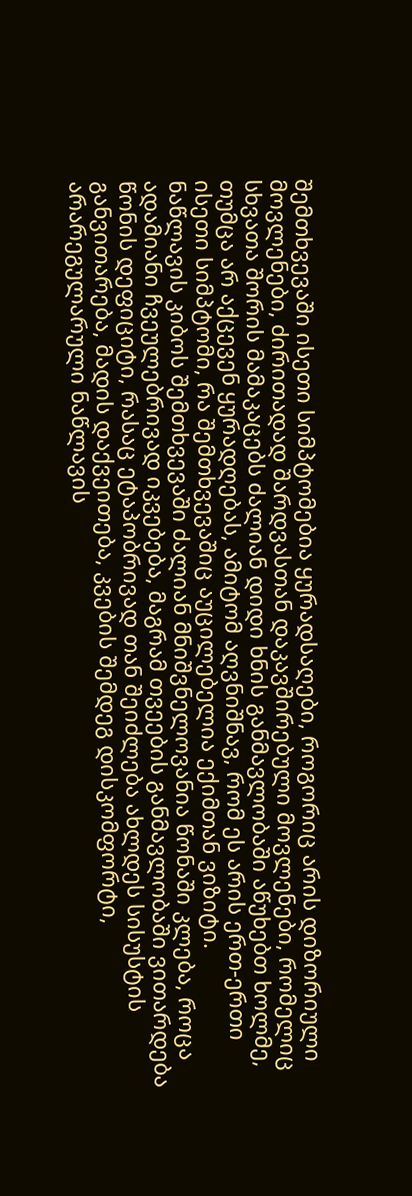შემთხვევაში ისეთი სიმპტომებია ყურადსაღები, როგორიც არის დიზორიული მოვლენები, ძირითადად შარდვასთან დაკავშირებული მოვლენები, რომელიც სხვათა შორის მამაკაცებს ძალიან დიდი ხნის განმავლობაში აწუხებთ ხოლმე, თუმცა არ აქცევენ ყურადღებას, ამიტომ აღვნიშნავ, რომ ეს არის ერთ-ერთი ისეთი სიმპტომი, რა შემთხვევაშიც აუცილებელია ექიმთან ვიზიტი.
ნაწლავის კიბოს შემთხვევაში ძალიან მნიშვნელოვანია წონაში კლება, როცა ადამიანი ჩვეულებრივად იკვებება, მაგრამ თვეების განმავლობაში ვითარდება წონის დეფიციტი, რასაც ეტაპობრივად თან შეიძლება ახლდეს სისუსტის განვითარება, მადის დაქვეითება, კვების შემდეგ დისკომფორტი, არარეგულარული ნაწლავის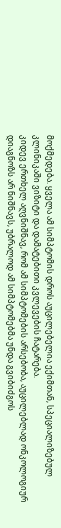მოქმედება. ყველა ამ სიმპტომის დროს აუცილებელია ექიმთან, სპეციალიზებულ კლინიკაში ვიზიტი და დამატებითი კვლევების ჩატარება.
კიდევ ერთხელ აღვნიშნავ, რომ ამ სიმპტომების არსებობა, აუცილებლად ონკოლოგიურ დიაგნოზს არ ნიშნავს, უბრალოდ ამ სიმპტომებმა უნდა გვიბიძგოს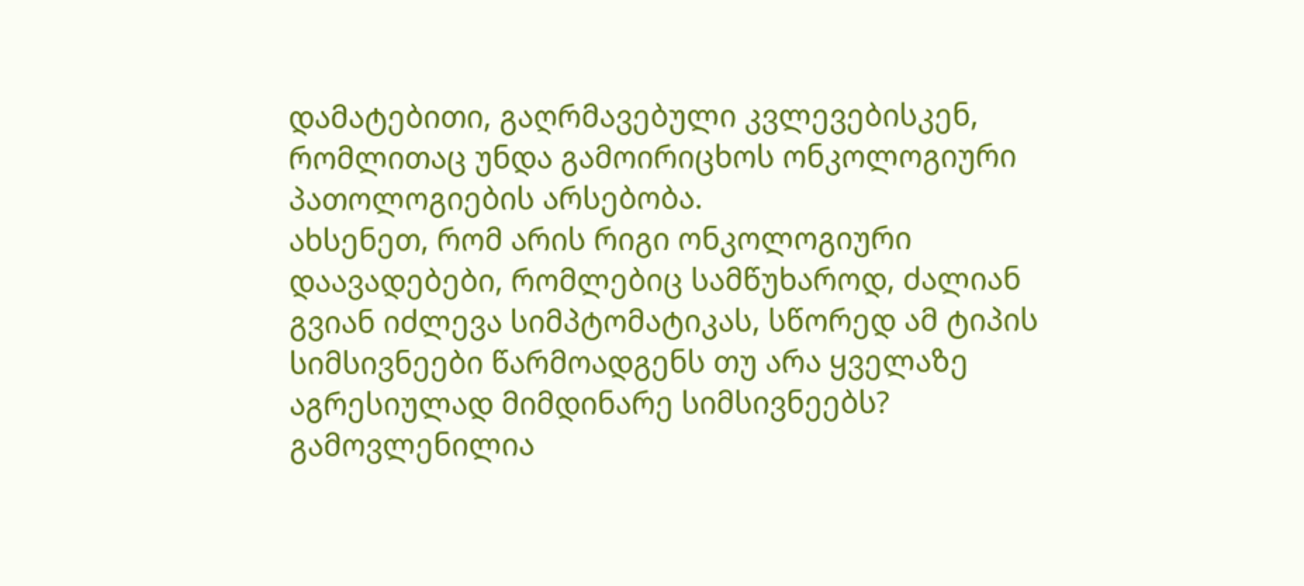დამატებითი, გაღრმავებული კვლევებისკენ, რომლითაც უნდა გამოირიცხოს ონკოლოგიური პათოლოგიების არსებობა.
ახსენეთ, რომ არის რიგი ონკოლოგიური დაავადებები, რომლებიც სამწუხაროდ, ძალიან გვიან იძლევა სიმპტომატიკას, სწორედ ამ ტიპის სიმსივნეები წარმოადგენს თუ არა ყველაზე აგრესიულად მიმდინარე სიმსივნეებს?
გამოვლენილია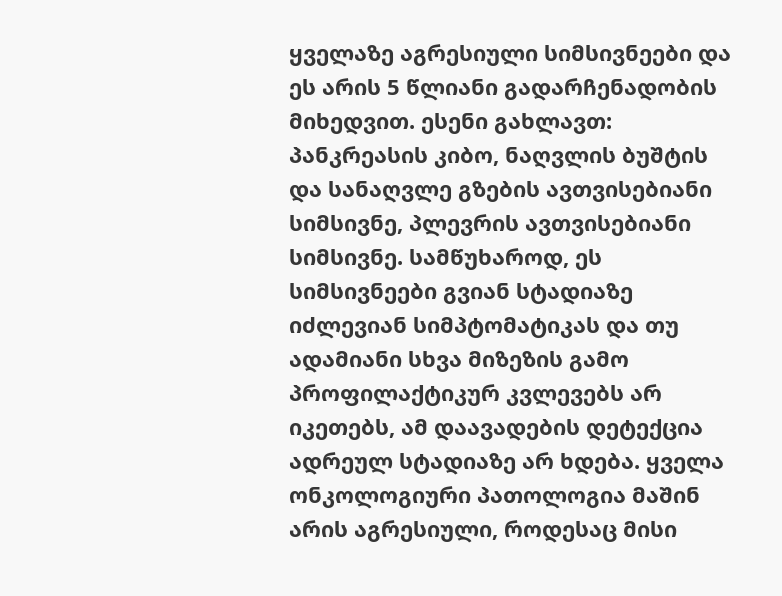ყველაზე აგრესიული სიმსივნეები და ეს არის 5 წლიანი გადარჩენადობის მიხედვით. ესენი გახლავთ: პანკრეასის კიბო, ნაღვლის ბუშტის და სანაღვლე გზების ავთვისებიანი სიმსივნე, პლევრის ავთვისებიანი სიმსივნე. სამწუხაროდ, ეს სიმსივნეები გვიან სტადიაზე იძლევიან სიმპტომატიკას და თუ ადამიანი სხვა მიზეზის გამო პროფილაქტიკურ კვლევებს არ იკეთებს, ამ დაავადების დეტექცია ადრეულ სტადიაზე არ ხდება. ყველა ონკოლოგიური პათოლოგია მაშინ არის აგრესიული, როდესაც მისი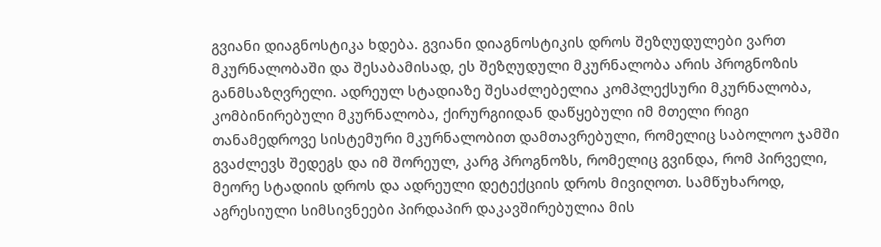გვიანი დიაგნოსტიკა ხდება. გვიანი დიაგნოსტიკის დროს შეზღუდულები ვართ მკურნალობაში და შესაბამისად, ეს შეზღუდული მკურნალობა არის პროგნოზის განმსაზღვრელი. ადრეულ სტადიაზე შესაძლებელია კომპლექსური მკურნალობა, კომბინირებული მკურნალობა, ქირურგიიდან დაწყებული იმ მთელი რიგი თანამედროვე სისტემური მკურნალობით დამთავრებული, რომელიც საბოლოო ჯამში გვაძლევს შედეგს და იმ შორეულ, კარგ პროგნოზს, რომელიც გვინდა, რომ პირველი, მეორე სტადიის დროს და ადრეული დეტექციის დროს მივიღოთ. სამწუხაროდ, აგრესიული სიმსივნეები პირდაპირ დაკავშირებულია მის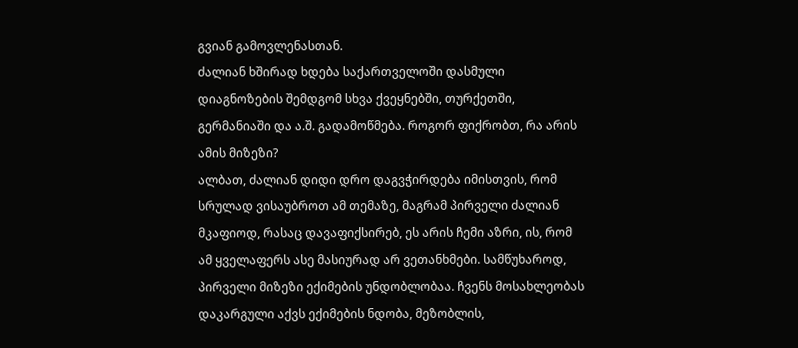გვიან გამოვლენასთან.
ძალიან ხშირად ხდება საქართველოში დასმული დიაგნოზების შემდგომ სხვა ქვეყნებში, თურქეთში, გერმანიაში და ა.შ. გადამოწმება. როგორ ფიქრობთ, რა არის ამის მიზეზი?
ალბათ, ძალიან დიდი დრო დაგვჭირდება იმისთვის, რომ სრულად ვისაუბროთ ამ თემაზე, მაგრამ პირველი ძალიან მკაფიოდ, რასაც დავაფიქსირებ, ეს არის ჩემი აზრი, ის, რომ ამ ყველაფერს ასე მასიურად არ ვეთანხმები. სამწუხაროდ, პირველი მიზეზი ექიმების უნდობლობაა. ჩვენს მოსახლეობას დაკარგული აქვს ექიმების ნდობა, მეზობლის,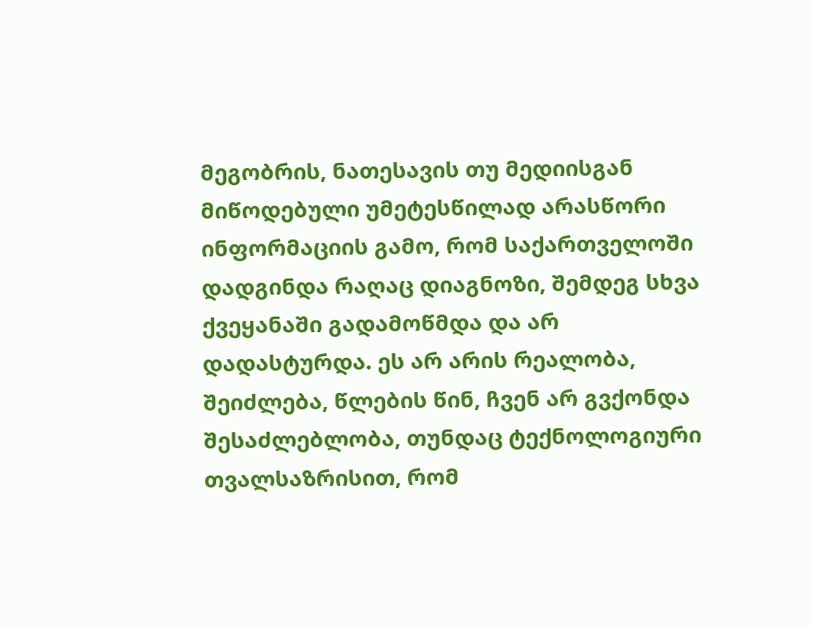მეგობრის, ნათესავის თუ მედიისგან მიწოდებული უმეტესწილად არასწორი ინფორმაციის გამო, რომ საქართველოში დადგინდა რაღაც დიაგნოზი, შემდეგ სხვა ქვეყანაში გადამოწმდა და არ დადასტურდა. ეს არ არის რეალობა, შეიძლება, წლების წინ, ჩვენ არ გვქონდა შესაძლებლობა, თუნდაც ტექნოლოგიური თვალსაზრისით, რომ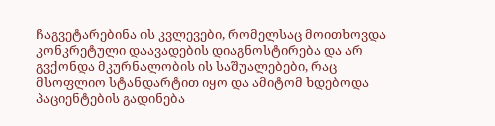ჩაგვეტარებინა ის კვლევები, რომელსაც მოითხოვდა კონკრეტული დაავადების დიაგნოსტირება და არ გვქონდა მკურნალობის ის საშუალებები, რაც მსოფლიო სტანდარტით იყო და ამიტომ ხდებოდა პაციენტების გადინება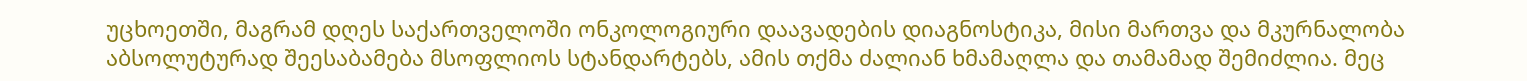უცხოეთში, მაგრამ დღეს საქართველოში ონკოლოგიური დაავადების დიაგნოსტიკა, მისი მართვა და მკურნალობა აბსოლუტურად შეესაბამება მსოფლიოს სტანდარტებს, ამის თქმა ძალიან ხმამაღლა და თამამად შემიძლია. მეც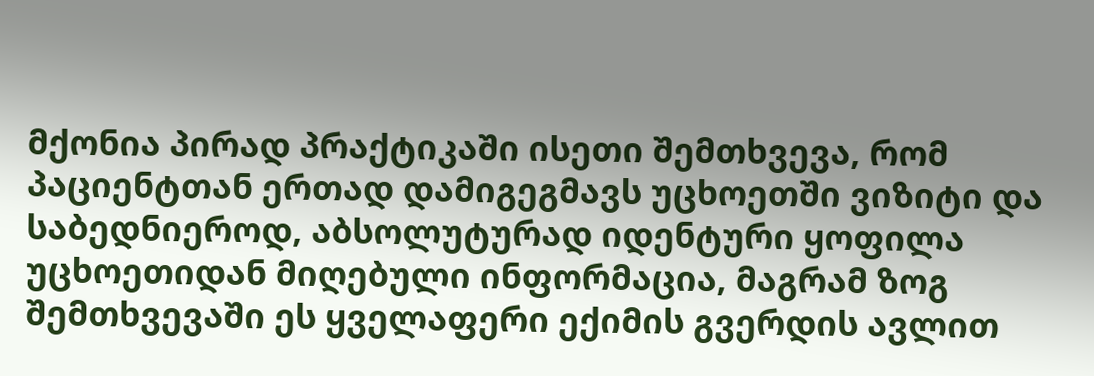მქონია პირად პრაქტიკაში ისეთი შემთხვევა, რომ პაციენტთან ერთად დამიგეგმავს უცხოეთში ვიზიტი და საბედნიეროდ, აბსოლუტურად იდენტური ყოფილა უცხოეთიდან მიღებული ინფორმაცია, მაგრამ ზოგ შემთხვევაში ეს ყველაფერი ექიმის გვერდის ავლით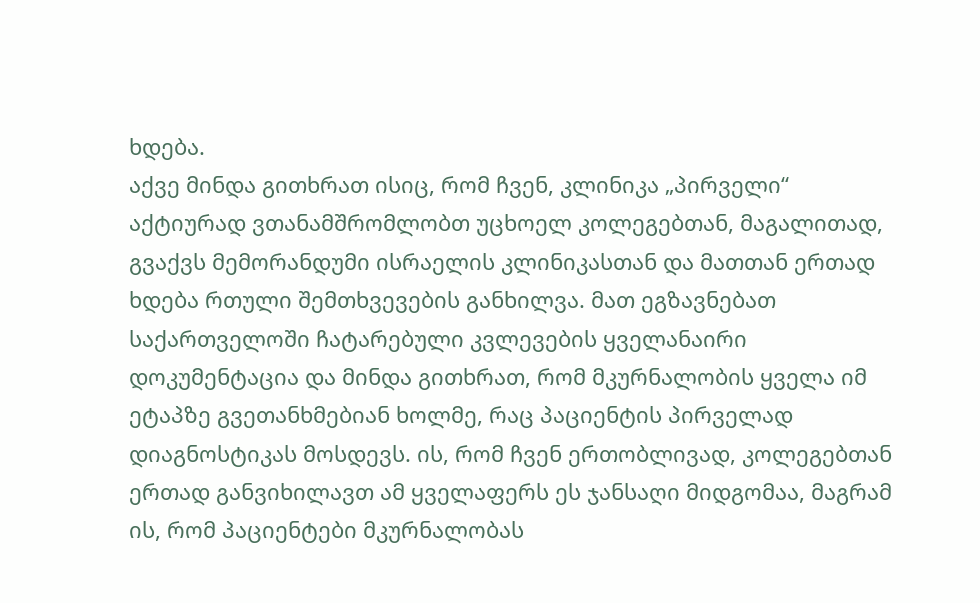ხდება.
აქვე მინდა გითხრათ ისიც, რომ ჩვენ, კლინიკა „პირველი“ აქტიურად ვთანამშრომლობთ უცხოელ კოლეგებთან, მაგალითად, გვაქვს მემორანდუმი ისრაელის კლინიკასთან და მათთან ერთად ხდება რთული შემთხვევების განხილვა. მათ ეგზავნებათ საქართველოში ჩატარებული კვლევების ყველანაირი დოკუმენტაცია და მინდა გითხრათ, რომ მკურნალობის ყველა იმ ეტაპზე გვეთანხმებიან ხოლმე, რაც პაციენტის პირველად დიაგნოსტიკას მოსდევს. ის, რომ ჩვენ ერთობლივად, კოლეგებთან ერთად განვიხილავთ ამ ყველაფერს ეს ჯანსაღი მიდგომაა, მაგრამ ის, რომ პაციენტები მკურნალობას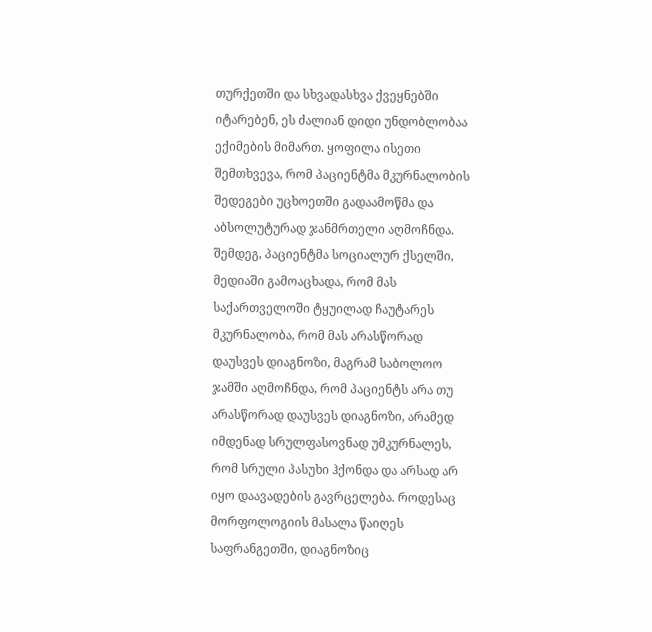თურქეთში და სხვადასხვა ქვეყნებში იტარებენ, ეს ძალიან დიდი უნდობლობაა ექიმების მიმართ. ყოფილა ისეთი შემთხვევა, რომ პაციენტმა მკურნალობის შედეგები უცხოეთში გადაამოწმა და აბსოლუტურად ჯანმრთელი აღმოჩნდა. შემდეგ, პაციენტმა სოციალურ ქსელში, მედიაში გამოაცხადა, რომ მას საქართველოში ტყუილად ჩაუტარეს მკურნალობა, რომ მას არასწორად დაუსვეს დიაგნოზი, მაგრამ საბოლოო ჯამში აღმოჩნდა, რომ პაციენტს არა თუ არასწორად დაუსვეს დიაგნოზი, არამედ იმდენად სრულფასოვნად უმკურნალეს, რომ სრული პასუხი ჰქონდა და არსად არ იყო დაავადების გავრცელება. როდესაც მორფოლოგიის მასალა წაიღეს საფრანგეთში, დიაგნოზიც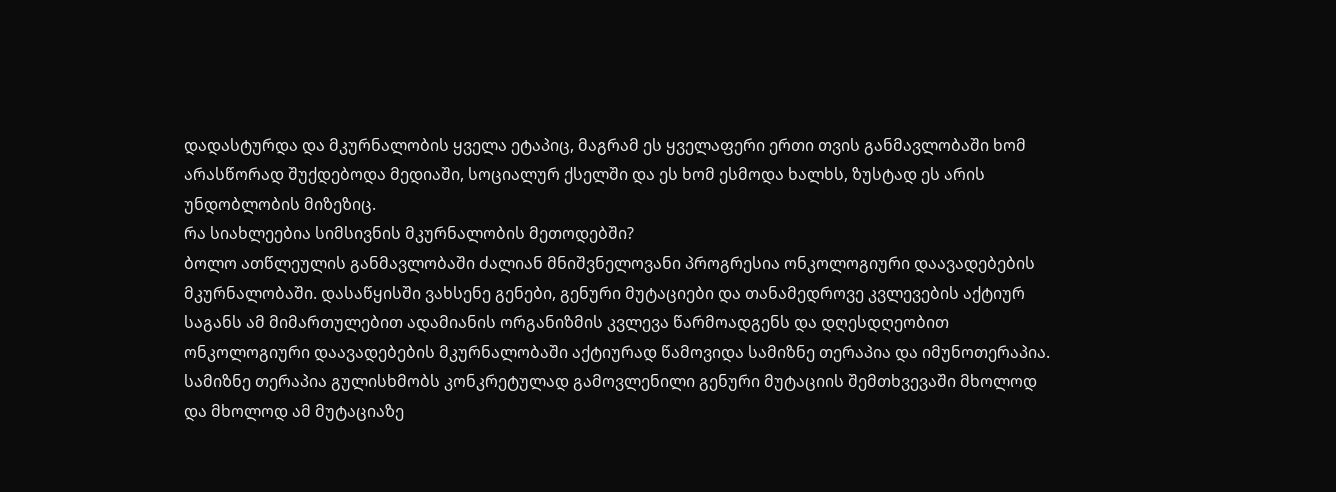დადასტურდა და მკურნალობის ყველა ეტაპიც, მაგრამ ეს ყველაფერი ერთი თვის განმავლობაში ხომ არასწორად შუქდებოდა მედიაში, სოციალურ ქსელში და ეს ხომ ესმოდა ხალხს, ზუსტად ეს არის უნდობლობის მიზეზიც.
რა სიახლეებია სიმსივნის მკურნალობის მეთოდებში?
ბოლო ათწლეულის განმავლობაში ძალიან მნიშვნელოვანი პროგრესია ონკოლოგიური დაავადებების მკურნალობაში. დასაწყისში ვახსენე გენები, გენური მუტაციები და თანამედროვე კვლევების აქტიურ საგანს ამ მიმართულებით ადამიანის ორგანიზმის კვლევა წარმოადგენს და დღესდღეობით ონკოლოგიური დაავადებების მკურნალობაში აქტიურად წამოვიდა სამიზნე თერაპია და იმუნოთერაპია. სამიზნე თერაპია გულისხმობს კონკრეტულად გამოვლენილი გენური მუტაციის შემთხვევაში მხოლოდ და მხოლოდ ამ მუტაციაზე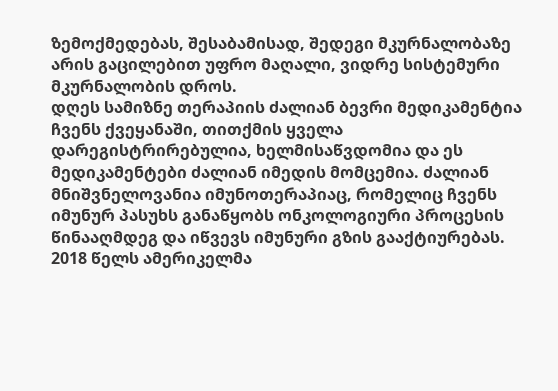ზემოქმედებას, შესაბამისად, შედეგი მკურნალობაზე არის გაცილებით უფრო მაღალი, ვიდრე სისტემური მკურნალობის დროს.
დღეს სამიზნე თერაპიის ძალიან ბევრი მედიკამენტია ჩვენს ქვეყანაში, თითქმის ყველა დარეგისტრირებულია, ხელმისაწვდომია და ეს მედიკამენტები ძალიან იმედის მომცემია. ძალიან მნიშვნელოვანია იმუნოთერაპიაც, რომელიც ჩვენს იმუნურ პასუხს განაწყობს ონკოლოგიური პროცესის წინააღმდეგ და იწვევს იმუნური გზის გააქტიურებას. 2018 წელს ამერიკელმა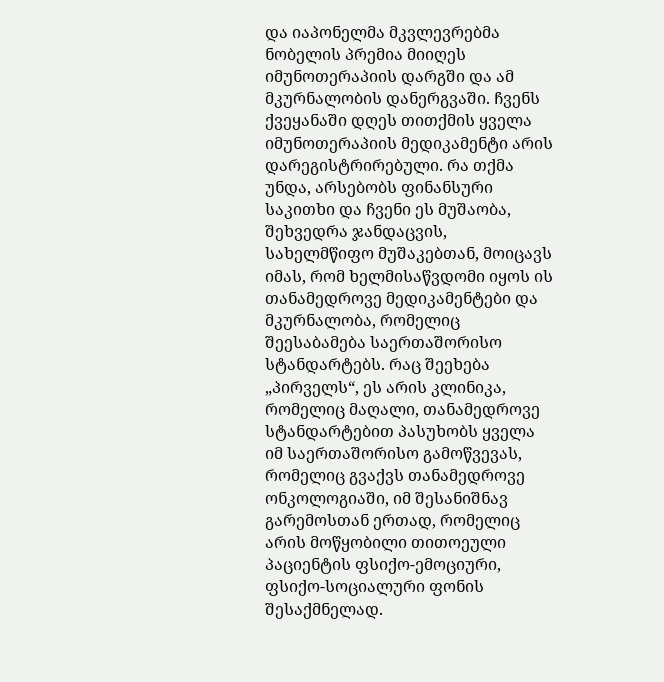და იაპონელმა მკვლევრებმა ნობელის პრემია მიიღეს იმუნოთერაპიის დარგში და ამ მკურნალობის დანერგვაში. ჩვენს ქვეყანაში დღეს თითქმის ყველა იმუნოთერაპიის მედიკამენტი არის დარეგისტრირებული. რა თქმა უნდა, არსებობს ფინანსური საკითხი და ჩვენი ეს მუშაობა, შეხვედრა ჯანდაცვის, სახელმწიფო მუშაკებთან, მოიცავს იმას, რომ ხელმისაწვდომი იყოს ის თანამედროვე მედიკამენტები და მკურნალობა, რომელიც შეესაბამება საერთაშორისო სტანდარტებს. რაც შეეხება „პირველს“, ეს არის კლინიკა, რომელიც მაღალი, თანამედროვე სტანდარტებით პასუხობს ყველა იმ საერთაშორისო გამოწვევას, რომელიც გვაქვს თანამედროვე ონკოლოგიაში, იმ შესანიშნავ გარემოსთან ერთად, რომელიც არის მოწყობილი თითოეული პაციენტის ფსიქო-ემოციური, ფსიქო-სოციალური ფონის შესაქმნელად.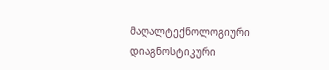მაღალტექნოლოგიური დიაგნოსტიკური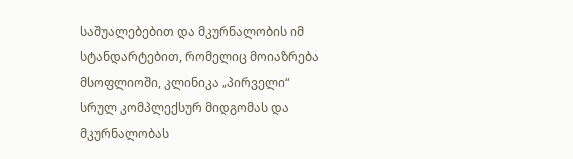საშუალებებით და მკურნალობის იმ სტანდარტებით, რომელიც მოიაზრება მსოფლიოში, კლინიკა „პირველი“ სრულ კომპლექსურ მიდგომას და მკურნალობას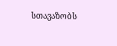სთავაზობს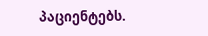პაციენტებს.